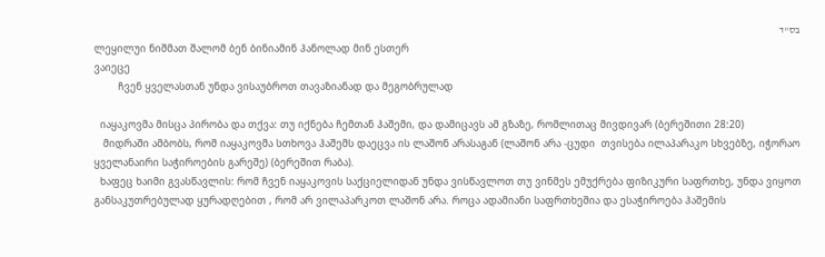בס"ד
ლეყილუი ნიშმათ შალომ ბენ ბინიამინ ჰანოლად მინ ესთერ
ვაიეცე
        ჩვენ ყველასთან უნდა ვისაუბროთ თავაზიანად და მეგობრულად

  იაყაკოვმა მისცა პირობა და თქვა: თუ იქნება ჩემთან ჰაშემი, და დამიცავს ამ გზაზე, რომლითაც მივდივარ (ბერეშითი 28:20)
   მიდრაში ამბობს, რომ იაყაკოვმა სთხოვა ჰაშემს დაეცვა ის ლაშონ არასაგან (ლაშონ არა -ცუდი  თვისება ილაპარაკო სხვებზე, იჭორაო ყველანაირი საჭიროების გარეშე) (ბერეშით რაბა).
  ხაფეც ხაიმი გვასწავლის: რომ ჩვენ იაყაკოვის საქციელიდან უნდა ვისწავლოთ თუ ვინმეს ემუქრება ფიზიკური საფრთხე, უნდა ვიყოთ განსაკუთრებულად ყურადღებით , რომ არ ვილაპარკოთ ლაშონ არა. როცა ადამიანი საფრთხეშია და ესაჭიროება ჰაშემის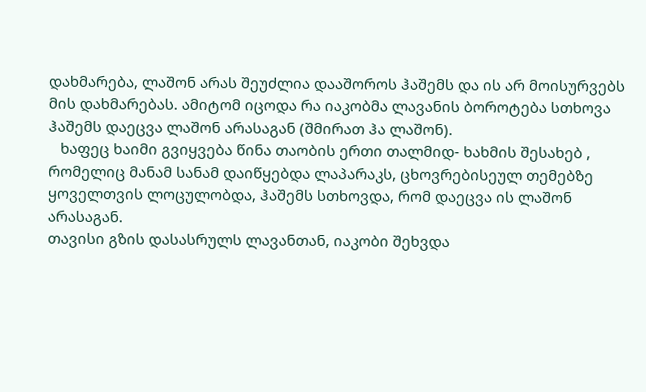დახმარება, ლაშონ არას შეუძლია დააშოროს ჰაშემს და ის არ მოისურვებს მის დახმარებას. ამიტომ იცოდა რა იაკობმა ლავანის ბოროტება სთხოვა ჰაშემს დაეცვა ლაშონ არასაგან (შმირათ ჰა ლაშონ).
   ხაფეც ხაიმი გვიყვება წინა თაობის ერთი თალმიდ- ხახმის შესახებ , რომელიც მანამ სანამ დაიწყებდა ლაპარაკს, ცხოვრებისეულ თემებზე ყოველთვის ლოცულობდა, ჰაშემს სთხოვდა, რომ დაეცვა ის ლაშონ არასაგან.
თავისი გზის დასასრულს ლავანთან, იაკობი შეხვდა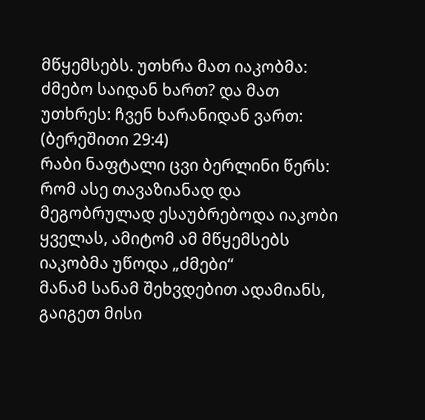მწყემსებს. უთხრა მათ იაკობმა: ძმებო საიდან ხართ? და მათ უთხრეს: ჩვენ ხარანიდან ვართ: (ბერეშითი 29:4)
რაბი ნაფტალი ცვი ბერლინი წერს: რომ ასე თავაზიანად და მეგობრულად ესაუბრებოდა იაკობი ყველას, ამიტომ ამ მწყემსებს იაკობმა უწოდა „ძმები“
მანამ სანამ შეხვდებით ადამიანს, გაიგეთ მისი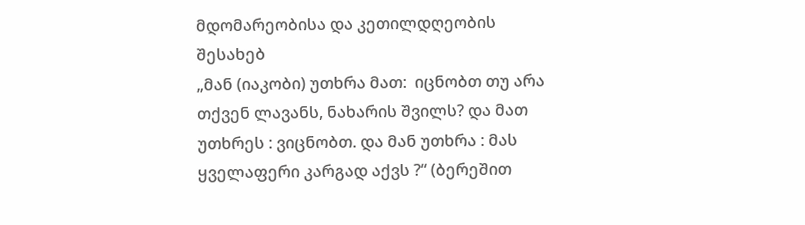მდომარეობისა და კეთილდღეობის შესახებ
„მან (იაკობი) უთხრა მათ:  იცნობთ თუ არა თქვენ ლავანს, ნახარის შვილს? და მათ უთხრეს : ვიცნობთ. და მან უთხრა : მას ყველაფერი კარგად აქვს ?“ (ბერეშით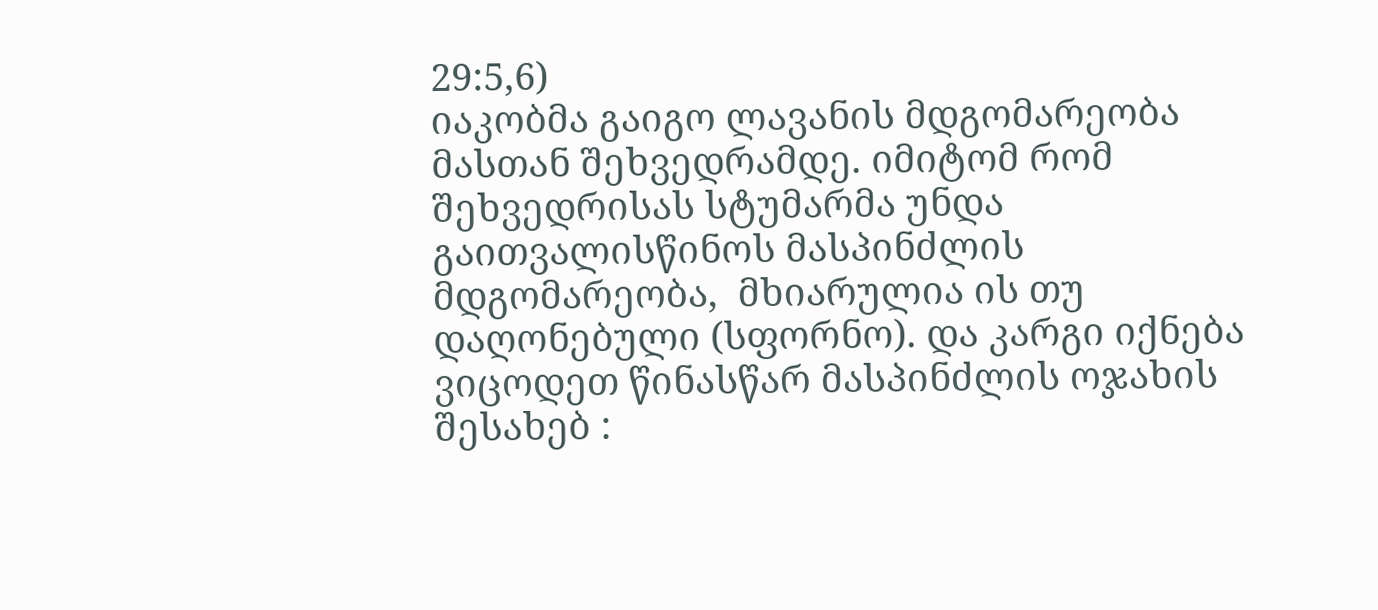29:5,6)
იაკობმა გაიგო ლავანის მდგომარეობა მასთან შეხვედრამდე. იმიტომ რომ შეხვედრისას სტუმარმა უნდა გაითვალისწინოს მასპინძლის მდგომარეობა,  მხიარულია ის თუ დაღონებული (სფორნო). და კარგი იქნება ვიცოდეთ წინასწარ მასპინძლის ოჯახის შესახებ :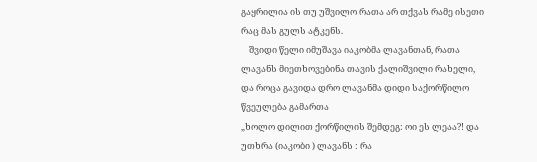გაყრილია ის თუ უშვილო რათა არ თქვას რამე ისეთი რაც მას გულს ატკენს.
    შვიდი წელი იმუშავა იაკობმა ლავანთან, რათა ლავანს მიეთხოვებინა თავის ქალიშვილი რახელი,  და როცა გავიდა დრო ლავანმა დიდი საქორწილო წვეულება გამართა
„ხოლო დილით ქორწილის შემდეგ: ოი ეს ლეაა?! და უთხრა (იაკობი ) ლავანს : რა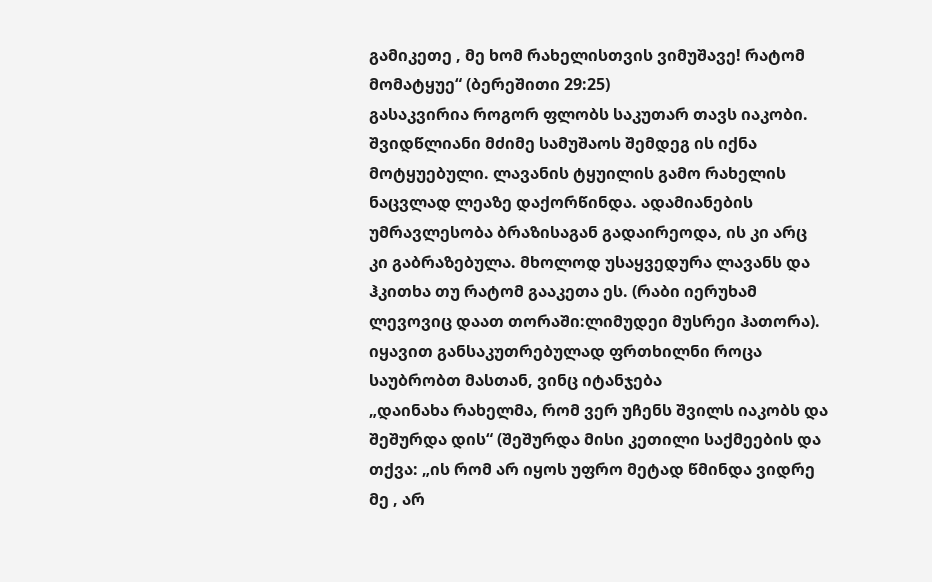გამიკეთე , მე ხომ რახელისთვის ვიმუშავე! რატომ მომატყუე“ (ბერეშითი 29:25)
გასაკვირია როგორ ფლობს საკუთარ თავს იაკობი. შვიდწლიანი მძიმე სამუშაოს შემდეგ ის იქნა მოტყუებული. ლავანის ტყუილის გამო რახელის ნაცვლად ლეაზე დაქორწინდა. ადამიანების უმრავლესობა ბრაზისაგან გადაირეოდა, ის კი არც კი გაბრაზებულა. მხოლოდ უსაყვედურა ლავანს და ჰკითხა თუ რატომ გააკეთა ეს. (რაბი იერუხამ ლევოვიც დაათ თორაში:ლიმუდეი მუსრეი ჰათორა).
იყავით განსაკუთრებულად ფრთხილნი როცა საუბრობთ მასთან, ვინც იტანჯება
„დაინახა რახელმა, რომ ვერ უჩენს შვილს იაკობს და შეშურდა დის“ (შეშურდა მისი კეთილი საქმეების და თქვა: „ის რომ არ იყოს უფრო მეტად წმინდა ვიდრე მე , არ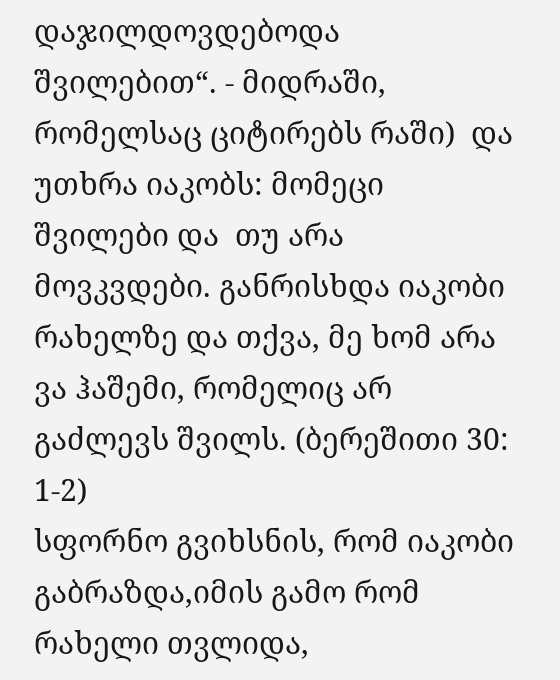დაჯილდოვდებოდა შვილებით“. - მიდრაში, რომელსაც ციტირებს რაში)  და უთხრა იაკობს: მომეცი შვილები და  თუ არა მოვკვდები. განრისხდა იაკობი რახელზე და თქვა, მე ხომ არა ვა ჰაშემი, რომელიც არ გაძლევს შვილს. (ბერეშითი 30: 1-2)
სფორნო გვიხსნის, რომ იაკობი გაბრაზდა,იმის გამო რომ რახელი თვლიდა,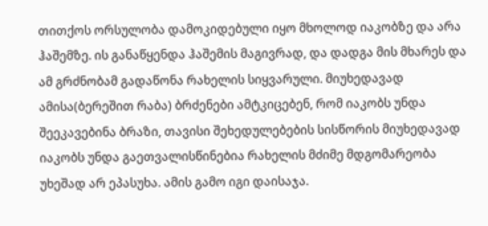თითქოს ორსულობა დამოკიდებული იყო მხოლოდ იაკობზე და არა ჰაშემზე. ის განაწყენდა ჰაშემის მაგივრად, და დადგა მის მხარეს და ამ გრძნობამ გადაწონა რახელის სიყვარული. მიუხედავად ამისა(ბერეშით რაბა) ბრძენები ამტკიცებენ, რომ იაკობს უნდა შეეკავებინა ბრაზი, თავისი შეხედულებების სისწორის მიუხედავად იაკობს უნდა გაეთვალისწინებია რახელის მძიმე მდგომარეობა უხეშად არ ეპასუხა. ამის გამო იგი დაისაჯა.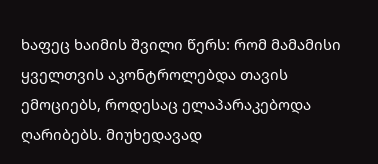ხაფეც ხაიმის შვილი წერს: რომ მამამისი ყველთვის აკონტროლებდა თავის ემოციებს, როდესაც ელაპარაკებოდა ღარიბებს. მიუხედავად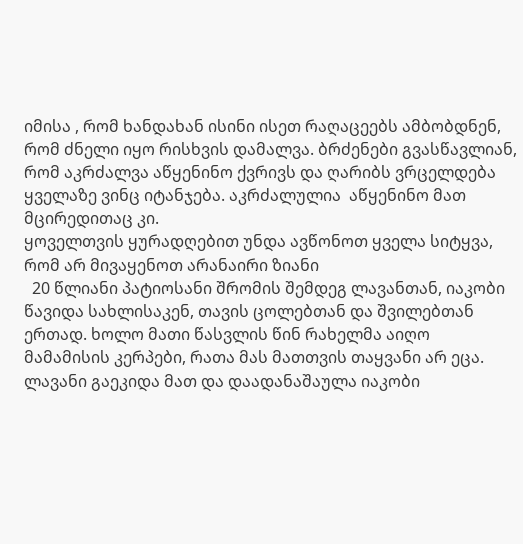იმისა , რომ ხანდახან ისინი ისეთ რაღაცეებს ამბობდნენ, რომ ძნელი იყო რისხვის დამალვა. ბრძენები გვასწავლიან, რომ აკრძალვა აწყენინო ქვრივს და ღარიბს ვრცელდება  ყველაზე ვინც იტანჯება. აკრძალულია  აწყენინო მათ მცირედითაც კი.
ყოველთვის ყურადღებით უნდა ავწონოთ ყველა სიტყვა, რომ არ მივაყენოთ არანაირი ზიანი
  20 წლიანი პატიოსანი შრომის შემდეგ ლავანთან, იაკობი წავიდა სახლისაკენ, თავის ცოლებთან და შვილებთან ერთად. ხოლო მათი წასვლის წინ რახელმა აიღო მამამისის კერპები, რათა მას მათთვის თაყვანი არ ეცა. ლავანი გაეკიდა მათ და დაადანაშაულა იაკობი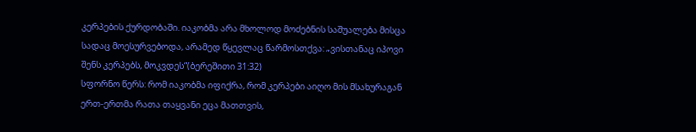კერპების ქურდობაში. იაკობმა არა მხოლოდ მოძებნის საშუალება მისცა სადაც მოესურვებოდა, არამედ წყევლაც წარმოსთქვა: „ვისთანაც იპოვი შენს კერპებს, მოკვდეს“(ბერეშითი 31:32)
სფორნო წერს: რომ იაკობმა იფიქრა, რომ კერპები აიღო მის მსახურაგან ერთ-ერთმა რათა თაყვანი ეცა მათთვის,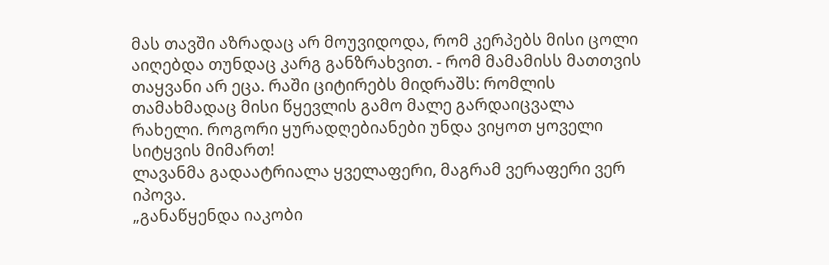მას თავში აზრადაც არ მოუვიდოდა, რომ კერპებს მისი ცოლი აიღებდა თუნდაც კარგ განზრახვით. - რომ მამამისს მათთვის თაყვანი არ ეცა. რაში ციტირებს მიდრაშს: რომლის თამახმადაც მისი წყევლის გამო მალე გარდაიცვალა რახელი. როგორი ყურადღებიანები უნდა ვიყოთ ყოველი სიტყვის მიმართ!
ლავანმა გადაატრიალა ყველაფერი, მაგრამ ვერაფერი ვერ იპოვა.
„განაწყენდა იაკობი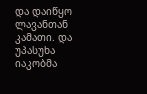და დაიწყო ლავანთან კამათი. და უპასუხა იაკობმა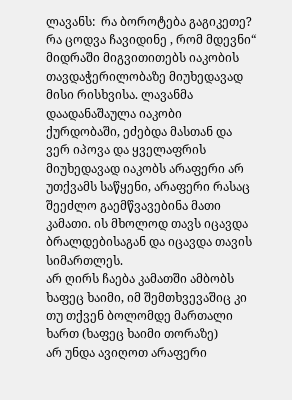ლავანს:  რა ბოროტება გაგიკეთე? რა ცოდვა ჩავიდინე , რომ მდევნი“
მიდრაში მიგვითითებს იაკობის თავდაჭერილობაზე მიუხედავად მისი რისხვისა. ლავანმა დაადანაშაულა იაკობი ქურდობაში, ეძებდა მასთან და ვერ იპოვა და ყველაფრის მიუხედავად იაკობს არაფერი არ უთქვამს საწყენი, არაფერი რასაც შეეძლო გაემწვავებინა მათი კამათი. ის მხოლოდ თავს იცავდა ბრალდებისაგან და იცავდა თავის სიმართლეს.
არ ღირს ჩაება კამათში ამბობს ხაფეც ხაიმი, იმ შემთხვევაშიც კი  თუ თქვენ ბოლომდე მართალი ხართ (ხაფეც ხაიმი თორაზე)
არ უნდა ავიღოთ არაფერი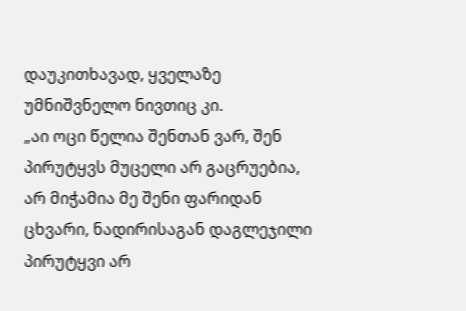დაუკითხავად, ყველაზე უმნიშვნელო ნივთიც კი.
„აი ოცი წელია შენთან ვარ, შენ პირუტყვს მუცელი არ გაცრუებია, არ მიჭამია მე შენი ფარიდან ცხვარი, ნადირისაგან დაგლეჯილი პირუტყვი არ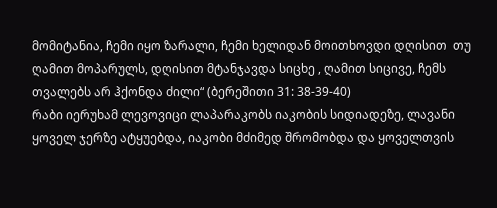მომიტანია, ჩემი იყო ზარალი, ჩემი ხელიდან მოითხოვდი დღისით  თუ ღამით მოპარულს, დღისით მტანჯავდა სიცხე , ღამით სიცივე, ჩემს თვალებს არ ჰქონდა ძილი“ (ბერეშითი 31: 38-39-40)
რაბი იერუხამ ლევოვიცი ლაპარაკობს იაკობის სიდიადეზე, ლავანი ყოველ ჯერზე ატყუებდა, იაკობი მძიმედ შრომობდა და ყოველთვის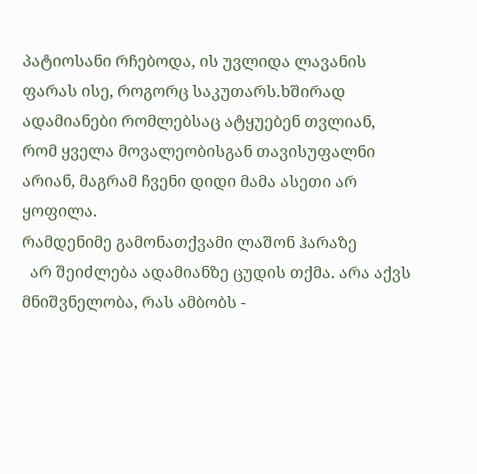პატიოსანი რჩებოდა, ის უვლიდა ლავანის ფარას ისე, როგორც საკუთარს.ხშირად ადამიანები რომლებსაც ატყუებენ თვლიან, რომ ყველა მოვალეობისგან თავისუფალნი არიან, მაგრამ ჩვენი დიდი მამა ასეთი არ ყოფილა.
რამდენიმე გამონათქვამი ლაშონ ჰარაზე
  არ შეიძლება ადამიანზე ცუდის თქმა. არა აქვს მნიშვნელობა, რას ამბობს -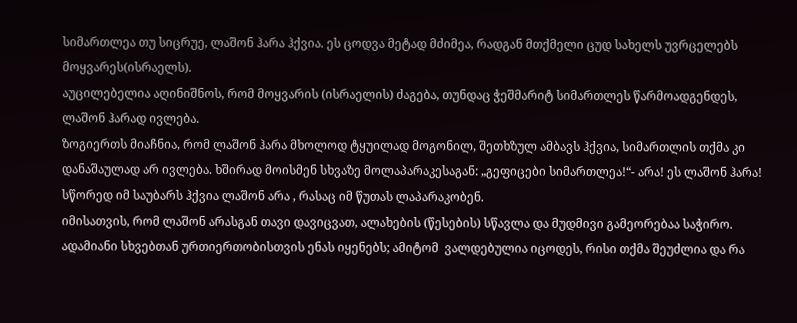სიმართლეა თუ სიცრუე, ლაშონ ჰარა ჰქვია. ეს ცოდვა მეტად მძიმეა, რადგან მთქმელი ცუდ სახელს უვრცელებს მოყვარეს(ისრაელს).
აუცილებელია აღინიშნოს, რომ მოყვარის (ისრაელის) ძაგება, თუნდაც ჭეშმარიტ სიმართლეს წარმოადგენდეს, ლაშონ ჰარად ივლება.
ზოგიერთს მიაჩნია, რომ ლაშონ ჰარა მხოლოდ ტყუილად მოგონილ, შეთხზულ ამბავს ჰქვია, სიმართლის თქმა კი დანაშაულად არ ივლება. ხშირად მოისმენ სხვაზე მოლაპარაკესაგან: „გეფიცები სიმართლეა!“- არა! ეს ლაშონ ჰარა! სწორედ იმ საუბარს ჰქვია ლაშონ არა , რასაც იმ წუთას ლაპარაკობენ.
იმისათვის, რომ ლაშონ არასგან თავი დავიცვათ, ალახების (წესების) სწავლა და მუდმივი გამეორებაა საჭირო. ადამიანი სხვებთან ურთიერთობისთვის ენას იყენებს; ამიტომ  ვალდებულია იცოდეს, რისი თქმა შეუძლია და რა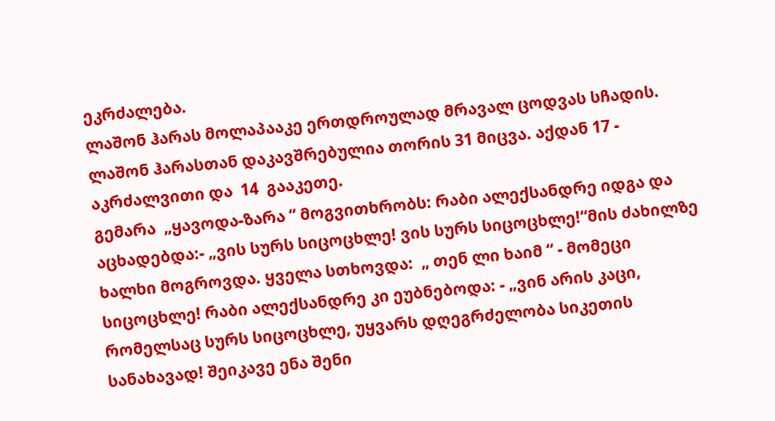ეკრძალება.
ლაშონ ჰარას მოლაპააკე ერთდროულად მრავალ ცოდვას სჩადის. ლაშონ ჰარასთან დაკავშრებულია თორის 31 მიცვა. აქდან 17 - აკრძალვითი და  14  გააკეთე.
გემარა  „ყავოდა-ზარა “ მოგვითხრობს: რაბი ალექსანდრე იდგა და აცხადებდა:- „ვის სურს სიცოცხლე! ვის სურს სიცოცხლე!“მის ძახილზე ხალხი მოგროვდა. ყველა სთხოვდა:  „ თენ ლი ხაიმ “ - მომეცი სიცოცხლე! რაბი ალექსანდრე კი ეუბნებოდა: - „ვინ არის კაცი, რომელსაც სურს სიცოცხლე, უყვარს დღეგრძელობა სიკეთის სანახავად! შეიკავე ენა შენი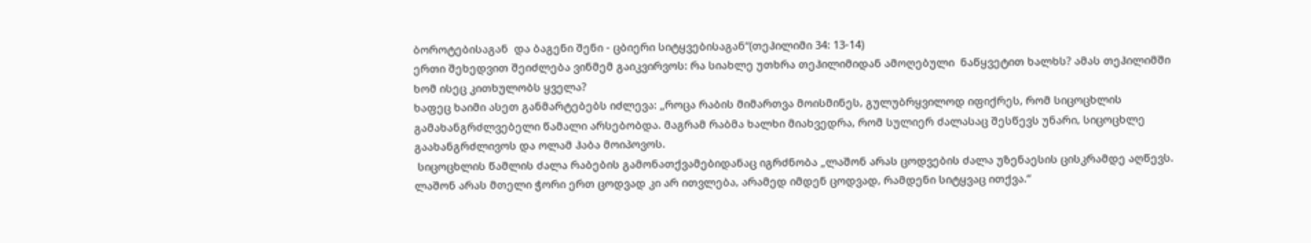ბოროტებისაგან  და ბაგენი შენი - ცბიერი სიტყვებისაგან“(თეჰილიმი 34: 13-14)
ერთი შეხედვით შეიძლება ვინმემ გაიკვირვოს: რა სიახლე უთხრა თეჰილიმიდან ამოღებული  ნაწყვეტით ხალხს? ამას თეჰილიმში ხომ ისეც კითხულობს ყველა?
ხაფეც ხაიმი ასეთ განმარტებებს იძლევა: „როცა რაბის მიმართვა მოისმინეს, გულუბრყვილოდ იფიქრეს, რომ სიცოცხლის გამახანგრძლვებელი წამალი არსებობდა. მაგრამ რაბმა ხალხი მიახვედრა, რომ სულიერ ძალასაც შესწევს უნარი, სიცოცხლე გაახანგრძლივოს და ოლამ ჰაბა მოიპოვოს.
 სიცოცხლის წამლის ძალა რაბების გამონათქვამებიდანაც იგრძნობა „ლაშონ არას ცოდვების ძალა უზენაესის ცისკრამდე აღწევს. ლაშონ არას მთელი ჭორი ერთ ცოდვად კი არ ითვლება, არამედ იმდენ ცოდვად, რამდენი სიტყვაც ითქვა.“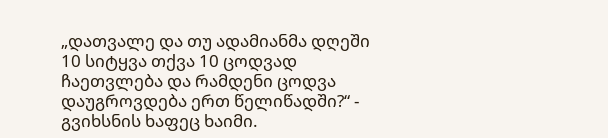„დათვალე და თუ ადამიანმა დღეში 10 სიტყვა თქვა 10 ცოდვად ჩაეთვლება და რამდენი ცოდვა დაუგროვდება ერთ წელიწადში?“ - გვიხსნის ხაფეც ხაიმი.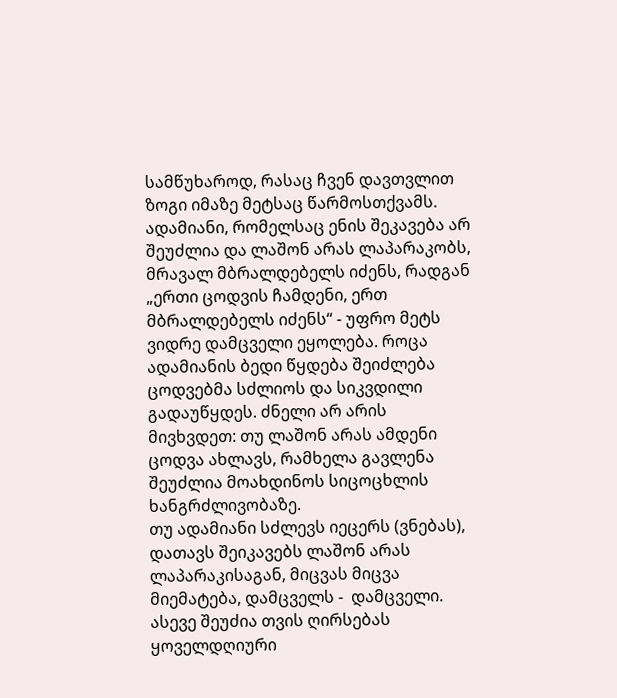სამწუხაროდ, რასაც ჩვენ დავთვლით ზოგი იმაზე მეტსაც წარმოსთქვამს. ადამიანი, რომელსაც ენის შეკავება არ შეუძლია და ლაშონ არას ლაპარაკობს, მრავალ მბრალდებელს იძენს, რადგან „ერთი ცოდვის ჩამდენი, ერთ მბრალდებელს იძენს“ - უფრო მეტს ვიდრე დამცველი ეყოლება. როცა ადამიანის ბედი წყდება შეიძლება ცოდვებმა სძლიოს და სიკვდილი გადაუწყდეს. ძნელი არ არის მივხვდეთ: თუ ლაშონ არას ამდენი ცოდვა ახლავს, რამხელა გავლენა შეუძლია მოახდინოს სიცოცხლის ხანგრძლივობაზე.
თუ ადამიანი სძლევს იეცერს (ვნებას), დათავს შეიკავებს ლაშონ არას ლაპარაკისაგან, მიცვას მიცვა მიემატება, დამცველს -  დამცველი. ასევე შეუძია თვის ღირსებას ყოველდღიური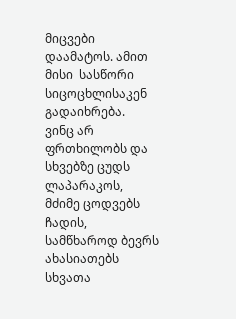მიცვები დაამატოს. ამით მისი  სასწორი სიცოცხლისაკენ გადაიხრება.
ვინც არ ფრთხილობს და სხვებზე ცუდს ლაპარაკოს, მძიმე ცოდვებს ჩადის, სამწხაროდ ბევრს ახასიათებს სხვათა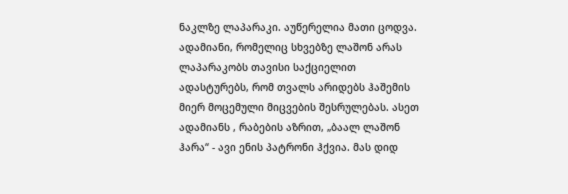ნაკლზე ლაპარაკი. აუწერელია მათი ცოდვა. ადამიანი, რომელიც სხვებზე ლაშონ არას ლაპარაკობს თავისი საქციელით ადასტურებს, რომ თვალს არიდებს ჰაშემის მიერ მოცემული მიცვების შესრულებას. ასეთ ადამიანს , რაბების აზრით, „ბაალ ლაშონ ჰარა“ - ავი ენის პატრონი ჰქვია. მას დიდ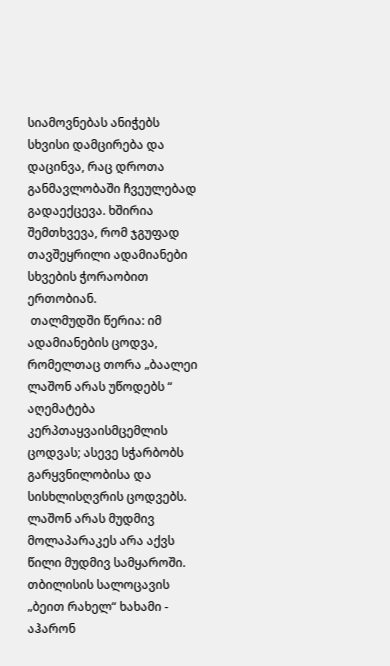სიამოვნებას ანიჭებს სხვისი დამცირება და დაცინვა, რაც დროთა განმავლობაში ჩვეულებად გადაექცევა. ხშირია შემთხვევა, რომ ჯგუფად თავშეყრილი ადამიანები სხვების ჭორაობით ერთობიან.
 თალმუდში წერია: იმ ადამიანების ცოდვა, რომელთაც თორა „ბაალეი ლაშონ არას უწოდებს “ აღემატება კერპთაყვაისმცემლის ცოდვას; ასევე სჭარბობს გარყვნილობისა და სისხლისღვრის ცოდვებს. ლაშონ არას მუდმივ მოლაპარაკეს არა აქვს წილი მუდმივ სამყაროში.
თბილისის სალოცავის „ბეით რახელ“ ხახამი - აჰარონ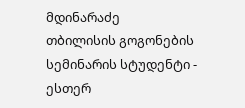მდინარაძე
თბილისის გოგონების სემინარის სტუდენტი - ესთერ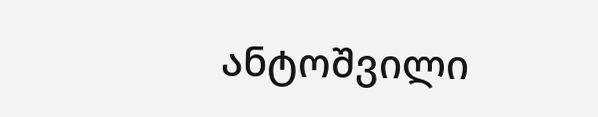ანტოშვილი